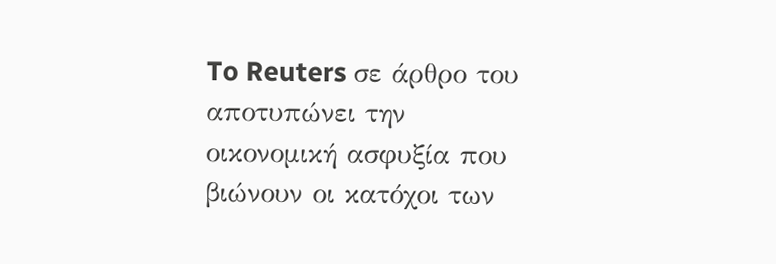To Reuters σε άρθρο του αποτυπώνει την οικονομική ασφυξία που βιώνουν οι κατόχοι των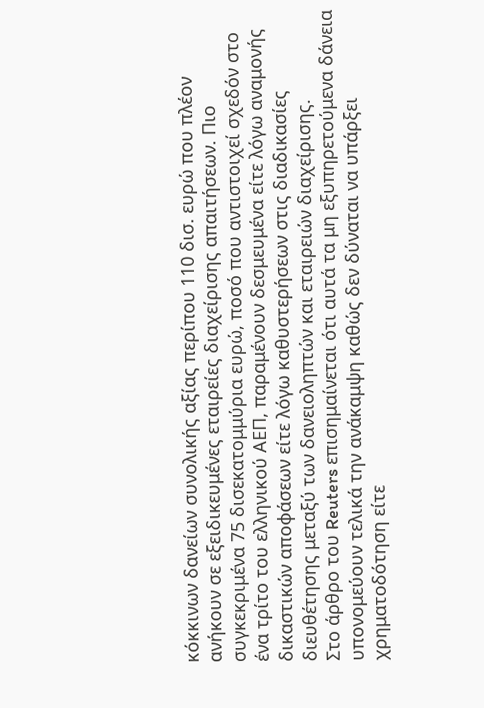κόκκινων δανείων συνολικής αξίας περίπου 110 δισ. ευρώ που πλέον ανήκουν σε εξειδικευμένες εταιρείες διαχείρισης απαιτήσεων. Πιο συγκεκριμένα 75 δισεκατομμύρια ευρώ, ποσό που αντιστοιχεί σχεδόν στο ένα τρίτο του ελληνικού ΑΕΠ, παραμένουν δεσμευμένα είτε λόγω αναμονής δικαστικών αποφάσεων είτε λόγω καθυστερήσεων στις διαδικασίες διευθέτησης μεταξύ των δανειοληπτών και εταιρειών διαχείρισης.
Στο άρθρο του Reuters επισημαίνεται ότι αυτά τα μη εξυπηρετούμενα δάνεια υπονομεύουν τελικά την ανάκαμψη καθώς δεν δύναται να υπάρξει χρηματοδότηση είτε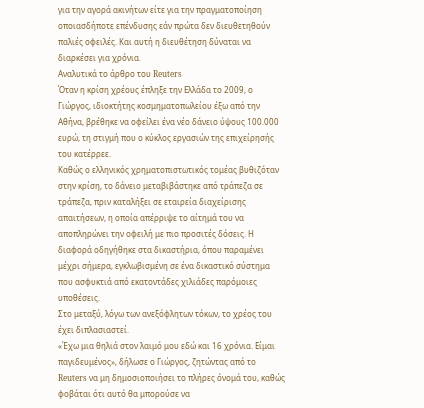για την αγορά ακινήτων είτε για την πραγματοποίηση οποιασδήποτε επένδυσης εάν πρώτα δεν διευθετηθούν παλιές οφειλές. Και αυτή η διευθέτηση δύναται να διαρκέσει για χρόνια.
Αναλυτικά το άρθρο του Reuters
Όταν η κρίση χρέους έπληξε την Ελλάδα το 2009, ο Γιώργος, ιδιοκτήτης κοσμηματοπωλείου έξω από την Αθήνα, βρέθηκε να οφείλει ένα νέο δάνειο ύψους 100.000 ευρώ, τη στιγμή που ο κύκλος εργασιών της επιχείρησής του κατέρρεε.
Καθώς ο ελληνικός χρηματοπιστωτικός τομέας βυθιζόταν στην κρίση, το δάνειο μεταβιβάστηκε από τράπεζα σε τράπεζα, πριν καταλήξει σε εταιρεία διαχείρισης απαιτήσεων, η οποία απέρριψε το αίτημά του να αποπληρώνει την οφειλή με πιο προσιτές δόσεις. Η διαφορά οδηγήθηκε στα δικαστήρια, όπου παραμένει μέχρι σήμερα, εγκλωβισμένη σε ένα δικαστικό σύστημα που ασφυκτιά από εκατοντάδες χιλιάδες παρόμοιες υποθέσεις.
Στο μεταξύ, λόγω των ανεξόφλητων τόκων, το χρέος του έχει διπλασιαστεί.
«Έχω μια θηλιά στον λαιμό μου εδώ και 16 χρόνια. Είμαι παγιδευμένος», δήλωσε ο Γιώργος, ζητώντας από το Reuters να μη δημοσιοποιήσει το πλήρες όνομά του, καθώς φοβάται ότι αυτό θα μπορούσε να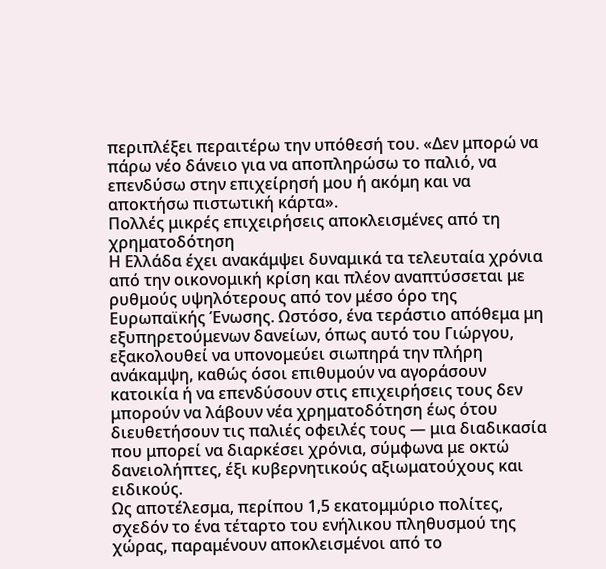περιπλέξει περαιτέρω την υπόθεσή του. «Δεν μπορώ να πάρω νέο δάνειο για να αποπληρώσω το παλιό, να επενδύσω στην επιχείρησή μου ή ακόμη και να αποκτήσω πιστωτική κάρτα».
Πολλές μικρές επιχειρήσεις αποκλεισμένες από τη χρηματοδότηση
Η Ελλάδα έχει ανακάμψει δυναμικά τα τελευταία χρόνια από την οικονομική κρίση και πλέον αναπτύσσεται με ρυθμούς υψηλότερους από τον μέσο όρο της Ευρωπαϊκής Ένωσης. Ωστόσο, ένα τεράστιο απόθεμα μη εξυπηρετούμενων δανείων, όπως αυτό του Γιώργου, εξακολουθεί να υπονομεύει σιωπηρά την πλήρη ανάκαμψη, καθώς όσοι επιθυμούν να αγοράσουν κατοικία ή να επενδύσουν στις επιχειρήσεις τους δεν μπορούν να λάβουν νέα χρηματοδότηση έως ότου διευθετήσουν τις παλιές οφειλές τους — μια διαδικασία που μπορεί να διαρκέσει χρόνια, σύμφωνα με οκτώ δανειολήπτες, έξι κυβερνητικούς αξιωματούχους και ειδικούς.
Ως αποτέλεσμα, περίπου 1,5 εκατομμύριο πολίτες, σχεδόν το ένα τέταρτο του ενήλικου πληθυσμού της χώρας, παραμένουν αποκλεισμένοι από το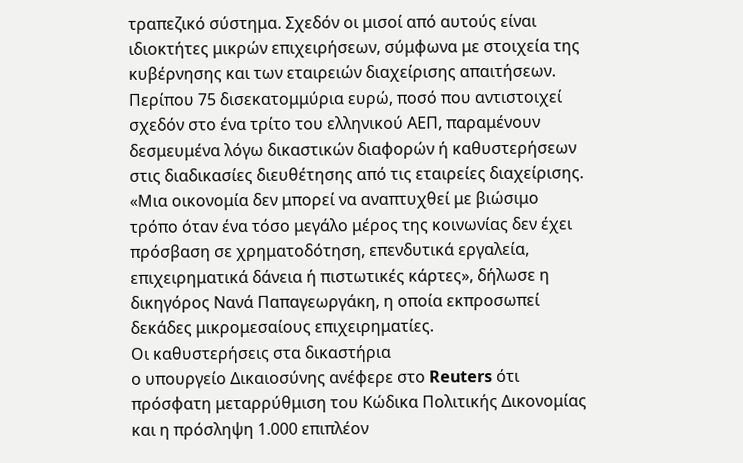τραπεζικό σύστημα. Σχεδόν οι μισοί από αυτούς είναι ιδιοκτήτες μικρών επιχειρήσεων, σύμφωνα με στοιχεία της κυβέρνησης και των εταιρειών διαχείρισης απαιτήσεων.
Περίπου 75 δισεκατομμύρια ευρώ, ποσό που αντιστοιχεί σχεδόν στο ένα τρίτο του ελληνικού ΑΕΠ, παραμένουν δεσμευμένα λόγω δικαστικών διαφορών ή καθυστερήσεων στις διαδικασίες διευθέτησης από τις εταιρείες διαχείρισης.
«Μια οικονομία δεν μπορεί να αναπτυχθεί με βιώσιμο τρόπο όταν ένα τόσο μεγάλο μέρος της κοινωνίας δεν έχει πρόσβαση σε χρηματοδότηση, επενδυτικά εργαλεία, επιχειρηματικά δάνεια ή πιστωτικές κάρτες», δήλωσε η δικηγόρος Νανά Παπαγεωργάκη, η οποία εκπροσωπεί δεκάδες μικρομεσαίους επιχειρηματίες.
Οι καθυστερήσεις στα δικαστήρια
ο υπουργείο Δικαιοσύνης ανέφερε στο Reuters ότι πρόσφατη μεταρρύθμιση του Κώδικα Πολιτικής Δικονομίας και η πρόσληψη 1.000 επιπλέον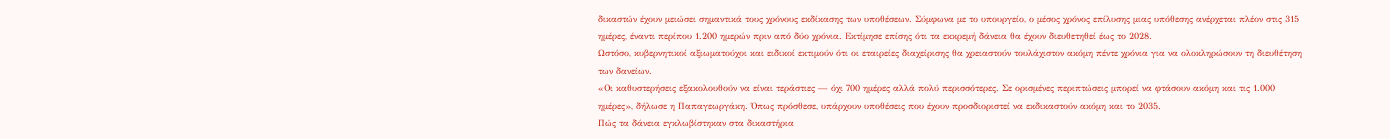δικαστών έχουν μειώσει σημαντικά τους χρόνους εκδίκασης των υποθέσεων. Σύμφωνα με το υπουργείο, ο μέσος χρόνος επίλυσης μιας υπόθεσης ανέρχεται πλέον στις 315 ημέρες, έναντι περίπου 1.200 ημερών πριν από δύο χρόνια. Εκτίμησε επίσης ότι τα εκκρεμή δάνεια θα έχουν διευθετηθεί έως το 2028.
Ωστόσο, κυβερνητικοί αξιωματούχοι και ειδικοί εκτιμούν ότι οι εταιρείες διαχείρισης θα χρειαστούν τουλάχιστον ακόμη πέντε χρόνια για να ολοκληρώσουν τη διευθέτηση των δανείων.
«Οι καθυστερήσεις εξακολουθούν να είναι τεράστιες — όχι 700 ημέρες αλλά πολύ περισσότερες. Σε ορισμένες περιπτώσεις μπορεί να φτάσουν ακόμη και τις 1.000 ημέρες», δήλωσε η Παπαγεωργάκη. Όπως πρόσθεσε, υπάρχουν υποθέσεις που έχουν προσδιοριστεί να εκδικαστούν ακόμη και το 2035.
Πώς τα δάνεια εγκλωβίστηκαν στα δικαστήρια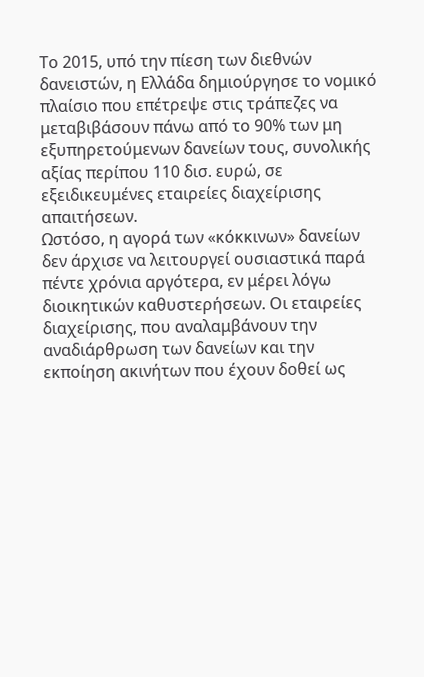Το 2015, υπό την πίεση των διεθνών δανειστών, η Ελλάδα δημιούργησε το νομικό πλαίσιο που επέτρεψε στις τράπεζες να μεταβιβάσουν πάνω από το 90% των μη εξυπηρετούμενων δανείων τους, συνολικής αξίας περίπου 110 δισ. ευρώ, σε εξειδικευμένες εταιρείες διαχείρισης απαιτήσεων.
Ωστόσο, η αγορά των «κόκκινων» δανείων δεν άρχισε να λειτουργεί ουσιαστικά παρά πέντε χρόνια αργότερα, εν μέρει λόγω διοικητικών καθυστερήσεων. Οι εταιρείες διαχείρισης, που αναλαμβάνουν την αναδιάρθρωση των δανείων και την εκποίηση ακινήτων που έχουν δοθεί ως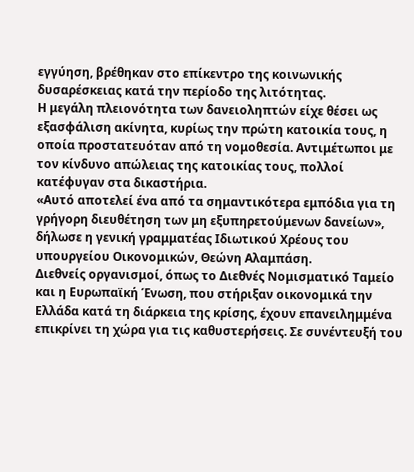εγγύηση, βρέθηκαν στο επίκεντρο της κοινωνικής δυσαρέσκειας κατά την περίοδο της λιτότητας.
Η μεγάλη πλειονότητα των δανειοληπτών είχε θέσει ως εξασφάλιση ακίνητα, κυρίως την πρώτη κατοικία τους, η οποία προστατευόταν από τη νομοθεσία. Αντιμέτωποι με τον κίνδυνο απώλειας της κατοικίας τους, πολλοί κατέφυγαν στα δικαστήρια.
«Αυτό αποτελεί ένα από τα σημαντικότερα εμπόδια για τη γρήγορη διευθέτηση των μη εξυπηρετούμενων δανείων», δήλωσε η γενική γραμματέας Ιδιωτικού Χρέους του υπουργείου Οικονομικών, Θεώνη Αλαμπάση.
Διεθνείς οργανισμοί, όπως το Διεθνές Νομισματικό Ταμείο και η Ευρωπαϊκή Ένωση, που στήριξαν οικονομικά την Ελλάδα κατά τη διάρκεια της κρίσης, έχουν επανειλημμένα επικρίνει τη χώρα για τις καθυστερήσεις. Σε συνέντευξή του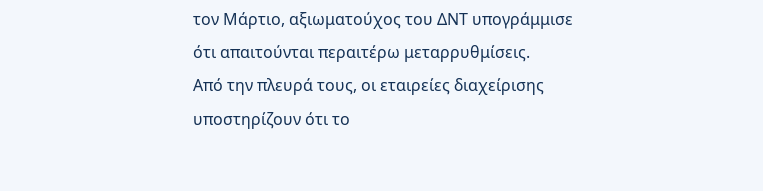τον Μάρτιο, αξιωματούχος του ΔΝΤ υπογράμμισε ότι απαιτούνται περαιτέρω μεταρρυθμίσεις.
Από την πλευρά τους, οι εταιρείες διαχείρισης υποστηρίζουν ότι το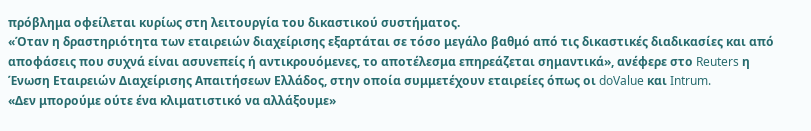πρόβλημα οφείλεται κυρίως στη λειτουργία του δικαστικού συστήματος.
«Όταν η δραστηριότητα των εταιρειών διαχείρισης εξαρτάται σε τόσο μεγάλο βαθμό από τις δικαστικές διαδικασίες και από αποφάσεις που συχνά είναι ασυνεπείς ή αντικρουόμενες, το αποτέλεσμα επηρεάζεται σημαντικά», ανέφερε στο Reuters η Ένωση Εταιρειών Διαχείρισης Απαιτήσεων Ελλάδος, στην οποία συμμετέχουν εταιρείες όπως οι doValue και Intrum.
«Δεν μπορούμε ούτε ένα κλιματιστικό να αλλάξουμε»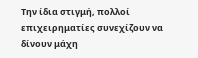Την ίδια στιγμή, πολλοί επιχειρηματίες συνεχίζουν να δίνουν μάχη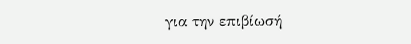για την επιβίωσή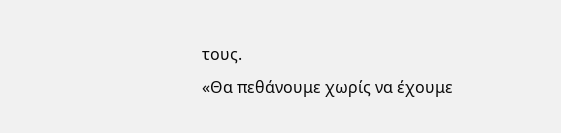τους.
«Θα πεθάνουμε χωρίς να έχουμε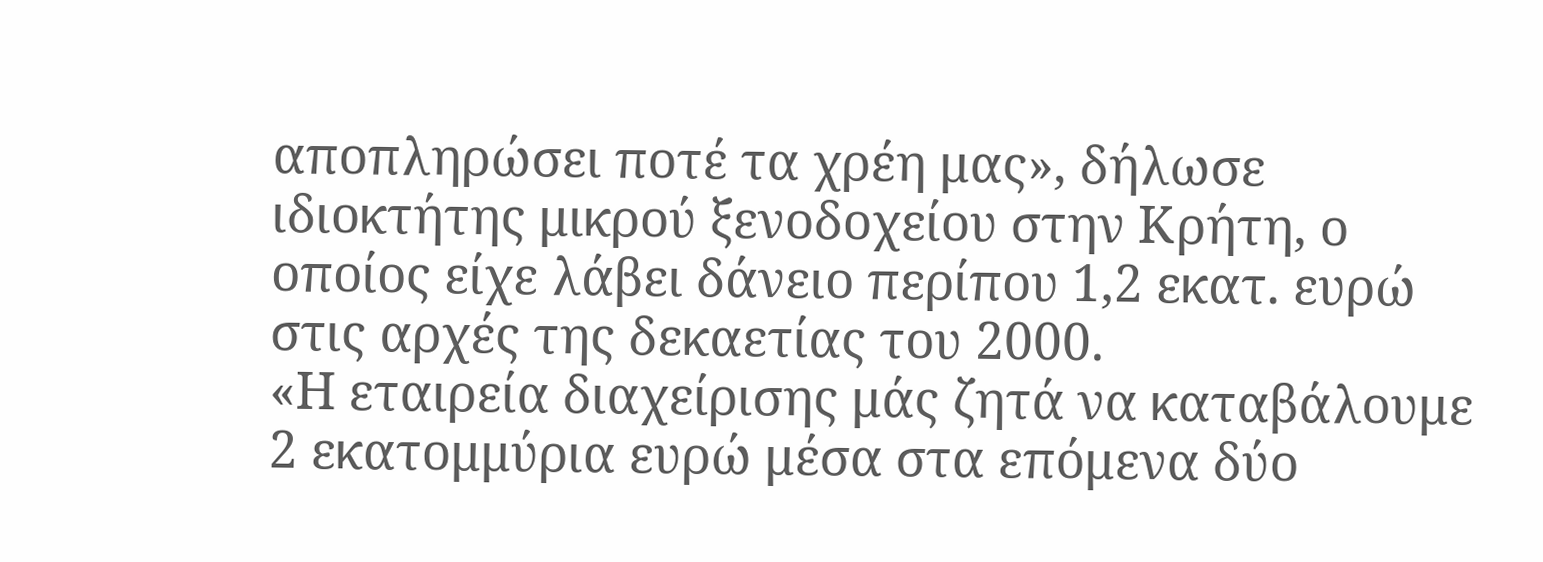αποπληρώσει ποτέ τα χρέη μας», δήλωσε ιδιοκτήτης μικρού ξενοδοχείου στην Κρήτη, ο οποίος είχε λάβει δάνειο περίπου 1,2 εκατ. ευρώ στις αρχές της δεκαετίας του 2000.
«Η εταιρεία διαχείρισης μάς ζητά να καταβάλουμε 2 εκατομμύρια ευρώ μέσα στα επόμενα δύο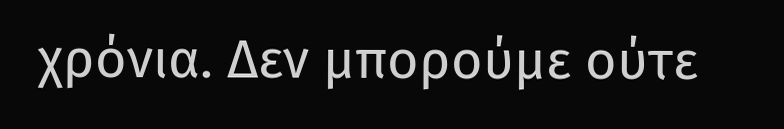χρόνια. Δεν μπορούμε ούτε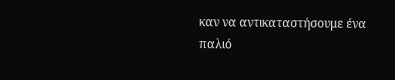καν να αντικαταστήσουμε ένα παλιό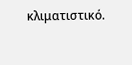κλιματιστικό.